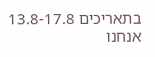בתאריכים 13.8-17.8 אנחנו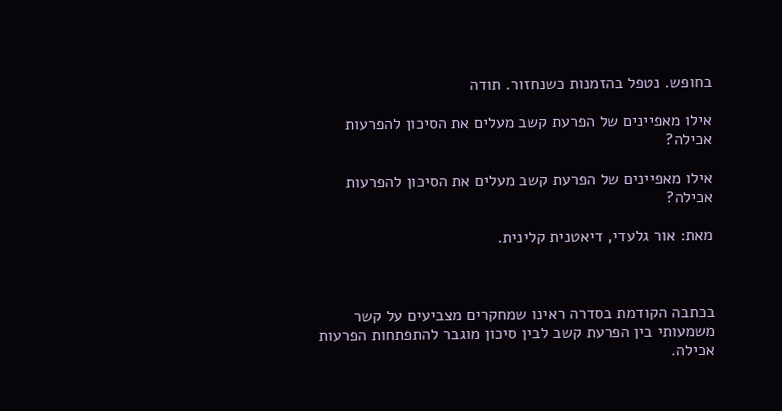בחופש. נטפל בהזמנות כשנחזור. תודה

אילו מאפיינים של הפרעת קשב מעלים את הסיכון להפרעות אכילה?

אילו מאפיינים של הפרעת קשב מעלים את הסיכון להפרעות אכילה?

מאת: אור גלעדי, דיאטנית קלינית.



בכתבה הקודמת בסדרה ראינו שמחקרים מצביעים על קשר משמעותי בין הפרעת קשב לבין סיכון מוגבר להתפתחות הפרעות אכילה.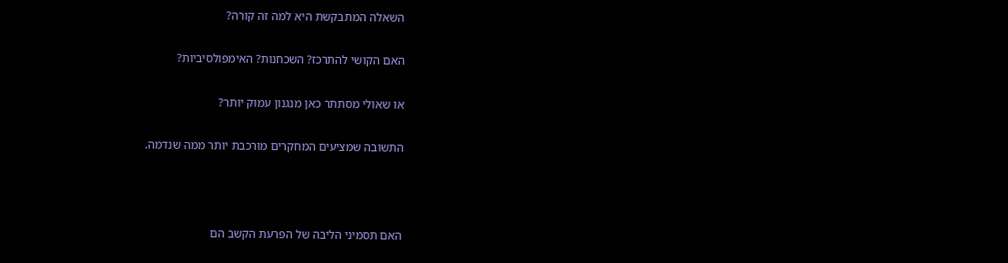השאלה המתבקשת היא למה זה קורה?

האם הקושי להתרכז? השכחנות? האימפולסיביות?

או שאולי מסתתר כאן מנגנון עמוק יותר?

התשובה שמציעים המחקרים מורכבת יותר ממה שנדמה.



האם תסמיני הליבה של הפרעת הקשב הם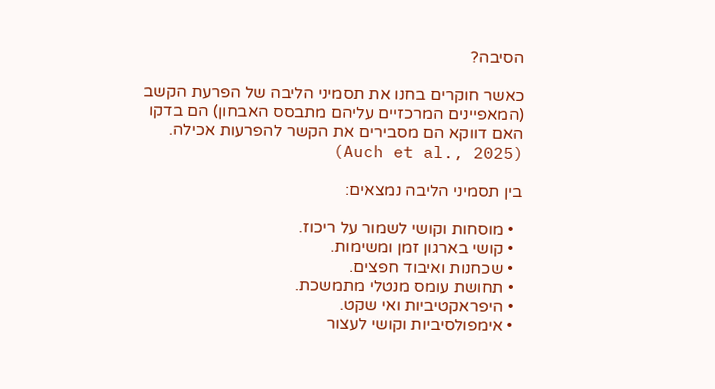הסיבה?

כאשר חוקרים בחנו את תסמיני הליבה של הפרעת הקשב (המאפיינים המרכזיים עליהם מתבסס האבחון) הם בדקו האם דווקא הם מסבירים את הקשר להפרעות אכילה. (Auch et al., 2025)

בין תסמיני הליבה נמצאים:

  • מוסחות וקושי לשמור על ריכוז.
  • קושי בארגון זמן ומשימות.
  • שכחנות ואיבוד חפצים.
  • תחושת עומס מנטלי מתמשכת.
  • היפראקטיביות ואי שקט.
  • אימפולסיביות וקושי לעצור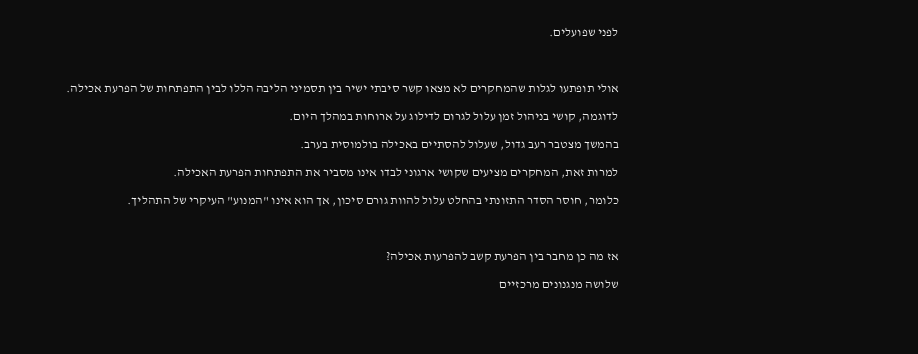לפני שפועלים.



אולי תופתעו לגלות שהמחקרים לא מצאו קשר סיבתי ישיר בין תסמיני הליבה הללו לבין התפתחות של הפרעת אכילה.

לדוגמה, קושי בניהול זמן עלול לגרום לדילוג על ארוחות במהלך היום.

בהמשך מצטבר רעב גדול, שעלול להסתיים באכילה בולמוסית בערב.

למרות זאת, המחקרים מציעים שקושי ארגוני לבדו אינו מסביר את התפתחות הפרעת האכילה.

כלומר, חוסר הסדר התזונתי בהחלט עלול להוות גורם סיכון, אך הוא אינו "המנוע" העיקרי של התהליך.



אז מה כן מחבר בין הפרעת קשב להפרעות אכילה?

שלושה מנגנונים מרכזיים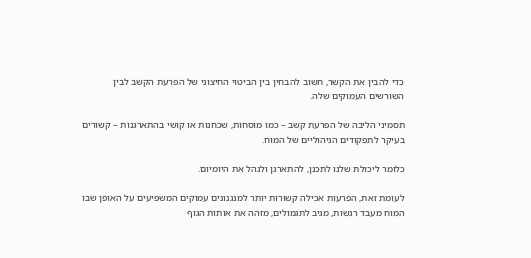כדי להבין את הקשר, חשוב להבחין בין הביטוי החיצוני של הפרעת הקשב לבין השורשים העמוקים שלה.

תסמיני הליבה של הפרעת קשב – כמו מוסחות, שכחנות או קושי בהתארגנות – קשורים בעיקר לתפקודים הניהוליים של המוח.

כלומר ליכולת שלנו לתכנן, להתארגן ולנהל את היומיום.

לעומת זאת, הפרעות אכילה קשורות יותר למנגנונים עמוקים המשפיעים על האופן שבו המוח מעבד רגשות, מגיב לתגמולים, מזהה את אותות הגוף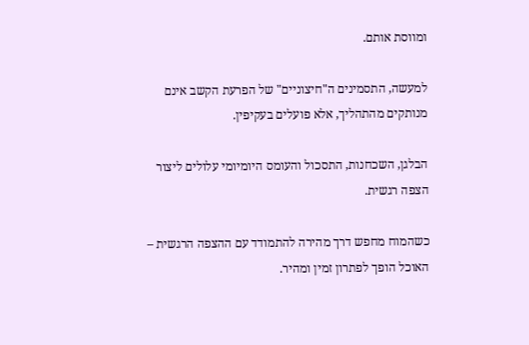ומווסת אותם.

למעשה, התסמינים ה"חיצוניים" של הפרעת הקשב אינם מנותקים מהתהליך, אלא פועלים בעקיפין.

הבלגן, השכחנות, התסכול והעומס היומיומי עלולים ליצור הצפה רגשית.

כשהמוח מחפש דרך מהירה להתמודד עם ההצפה הרגשית – האוכל הופך לפתרון זמין ומהיר.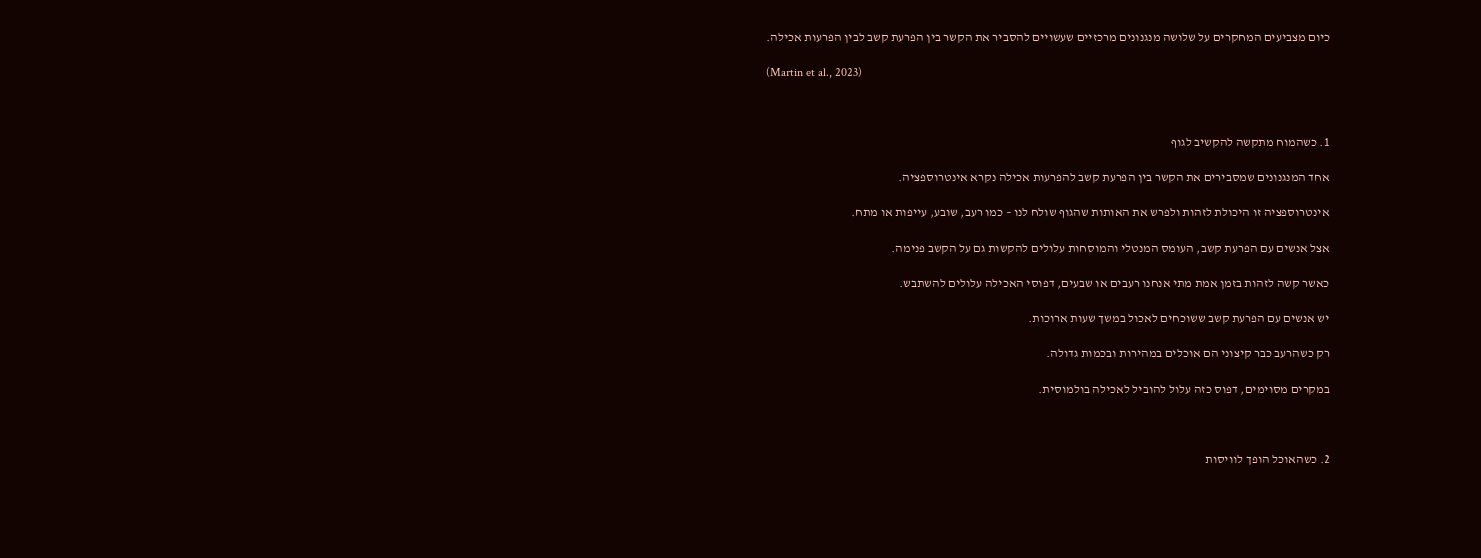כיום מצביעים המחקרים על שלושה מנגנונים מרכזיים שעשויים להסביר את הקשר בין הפרעת קשב לבין הפרעות אכילה.

(Martin et al., 2023)



1. כשהמוח מתקשה להקשיב לגוף

אחד המנגנונים שמסבירים את הקשר בין הפרעת קשב להפרעות אכילה נקרא אינטרוספציה.

אינטרוספציה זו היכולת לזהות ולפרש את האותות שהגוף שולח לנו – כמו רעב, שובע, עייפות או מתח.

אצל אנשים עם הפרעת קשב, העומס המנטלי והמוסחות עלולים להקשות גם על הקשב פנימה.

כאשר קשה לזהות בזמן אמת מתי אנחנו רעבים או שבעים, דפוסי האכילה עלולים להשתבש.

יש אנשים עם הפרעת קשב ששוכחים לאכול במשך שעות ארוכות.

רק כשהרעב כבר קיצוני הם אוכלים במהירות ובכמות גדולה.

במקרים מסוימים, דפוס כזה עלול להוביל לאכילה בולמוסית.



2. כשהאוכל הופך לוויסות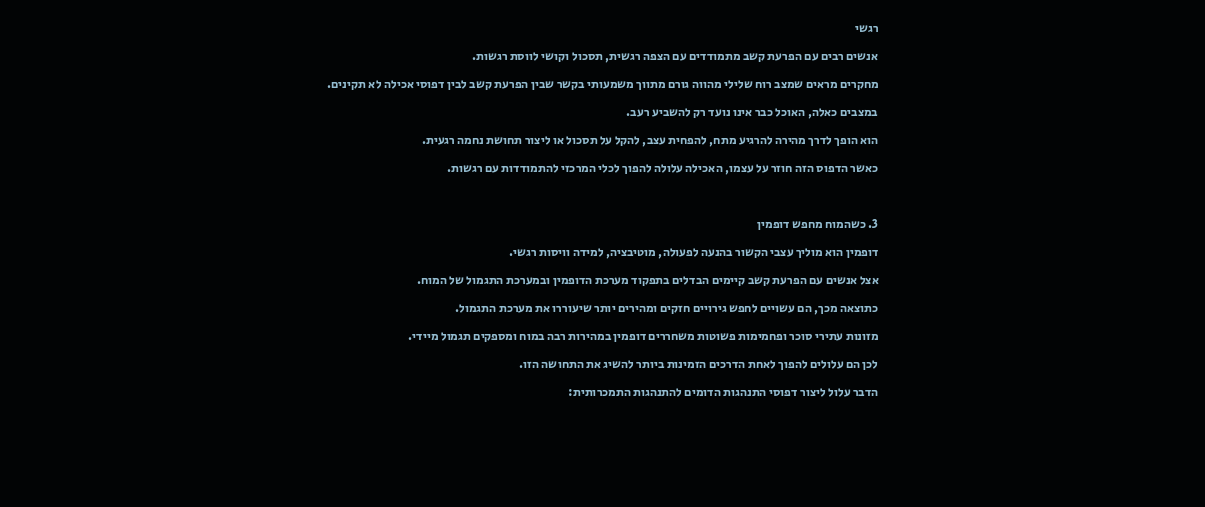רגשי

אנשים רבים עם הפרעת קשב מתמודדים עם הצפה רגשית, תסכול וקושי לווסת רגשות.

מחקרים מראים שמצב רוח שלילי מהווה גורם מתווך משמעותי בקשר שבין הפרעת קשב לבין דפוסי אכילה לא תקינים.

במצבים כאלה, האוכל כבר אינו נועד רק להשביע רעב.

הוא הופך לדרך מהירה להרגיע מתח, להפחית עצב, להקל על תסכול או ליצור תחושת נחמה רגעית.

כאשר הדפוס הזה חוזר על עצמו, האכילה עלולה להפוך לכלי המרכזי להתמודדות עם רגשות.



3. כשהמוח מחפש דופמין

דופמין הוא מוליך עצבי הקשור בהנעה לפעולה, מוטיבציה, למידה וויסות רגשי.

אצל אנשים עם הפרעת קשב קיימים הבדלים בתפקוד מערכת הדופמין ובמערכת התגמול של המוח.

כתוצאה מכך, הם עשויים לחפש גירויים חזקים ומהירים יותר שיעוררו את מערכת התגמול.

מזונות עתירי סוכר ופחמימות פשוטות משחררים דופמין במהירות רבה במוח ומספקים תגמול מיידי.

לכן הם עלולים להפוך לאחת הדרכים הזמינות ביותר להשיג את התחושה הזו.

הדבר עלול ליצור דפוסי התנהגות הדומים להתנהגות התמכרותית: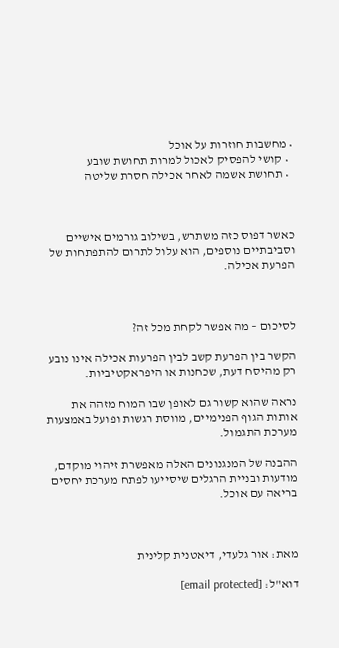• מחשבות חוזרות על אוכל
  • קושי להפסיק לאכול למרות תחושת שובע
  • תחושת אשמה לאחר אכילה חסרת שליטה



כאשר דפוס כזה משתרש, בשילוב גורמים אישיים וסביבתיים נוספים, הוא עלול לתרום להתפתחות של הפרעת אכילה.



לסיכום – מה אפשר לקחת מכל זה?

הקשר בין הפרעת קשב לבין הפרעות אכילה אינו נובע רק מהיסח דעת, שכחנות או היפראקטיביות.

נראה שהוא קשור גם לאופן שבו המוח מזהה את אותות הגוף הפנימיים, מווסת רגשות ופועל באמצעות מערכת התגמול.

ההבנה של המנגנונים האלה מאפשרת זיהוי מוקדם, מודעות ובניית הרגלים שיסייעו לפתח מערכת יחסים בריאה עם אוכל.



מאת: אור גלעדי, דיאטנית קלינית

דוא"ל: [email protected]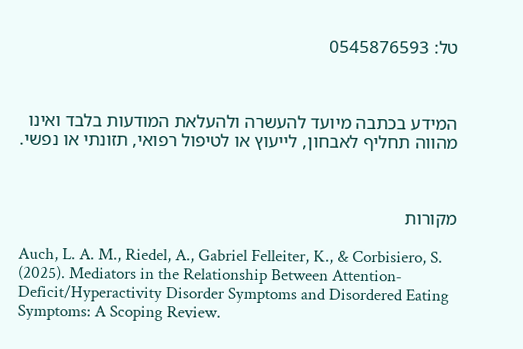טל: 0545876593



המידע בכתבה מיועד להעשרה ולהעלאת המודעות בלבד ואינו מהווה תחליף לאבחון, לייעוץ או לטיפול רפואי, תזונתי או נפשי.



מקורות

Auch, L. A. M., Riedel, A., Gabriel Felleiter, K., & Corbisiero, S. (2025). Mediators in the Relationship Between Attention‐Deficit/Hyperactivity Disorder Symptoms and Disordered Eating Symptoms: A Scoping Review.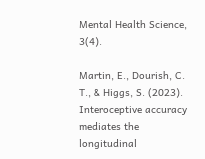Mental Health Science, 3(4).

Martin, E., Dourish, C. T., & Higgs, S. (2023). Interoceptive accuracy mediates the longitudinal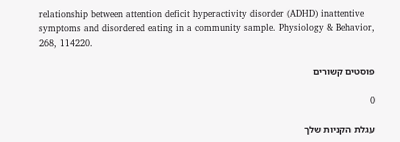relationship between attention deficit hyperactivity disorder (ADHD) inattentive symptoms and disordered eating in a community sample. Physiology & Behavior, 268, 114220.

פוסטים קשורים

0

עגלת הקניות שלך